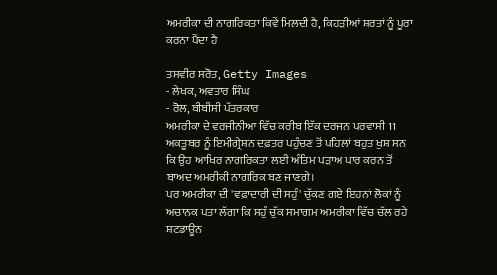ਅਮਰੀਕਾ ਦੀ ਨਾਗਰਿਕਤਾ ਕਿਵੇਂ ਮਿਲਦੀ ਹੈ, ਕਿਹੜੀਆਂ ਸ਼ਰਤਾਂ ਨੂੰ ਪੂਰਾ ਕਰਨਾ ਪੈਂਦਾ ਹੈ

ਤਸਵੀਰ ਸਰੋਤ, Getty Images
- ਲੇਖਕ, ਅਵਤਾਰ ਸਿੰਘ
- ਰੋਲ, ਬੀਬੀਸੀ ਪੱਤਰਕਾਰ
ਅਮਰੀਕਾ ਦੇ ਵਰਜੀਨੀਆ ਵਿੱਚ ਕਰੀਬ ਇੱਕ ਦਰਜਨ ਪਰਵਾਸੀ 11 ਅਕਤੂਬਰ ਨੂੰ ਇਮੀਗ੍ਰੇਸ਼ਨ ਦਫ਼ਤਰ ਪਹੁੰਚਣ ਤੋਂ ਪਹਿਲਾਂ ਬਹੁਤ ਖੁਸ਼ ਸਨ ਕਿ ਉਹ ਆਖਿਰ ਨਾਗਰਿਕਤਾ ਲਈ ਅੰਤਿਮ ਪੜਾਅ ਪਾਰ ਕਰਨ ਤੋਂ ਬਾਅਦ ਅਮਰੀਕੀ ਨਾਗਰਿਕ ਬਣ ਜਾਣਗੇ।
ਪਰ ਅਮਰੀਕਾ ਦੀ 'ਵਫ਼ਾਦਾਰੀ ਦੀ ਸਹੁੰ' ਚੁੱਕਣ ਗਏ ਇਹਨਾਂ ਲੋਕਾਂ ਨੂੰ ਅਚਾਨਕ ਪਤਾ ਲੱਗਾ ਕਿ ਸਹੁੰ ਚੁੱਕ ਸਮਾਗਮ ਅਮਰੀਕਾ ਵਿੱਚ ਚੱਲ ਰਹੇ ਸ਼ਟਡਾਊਨ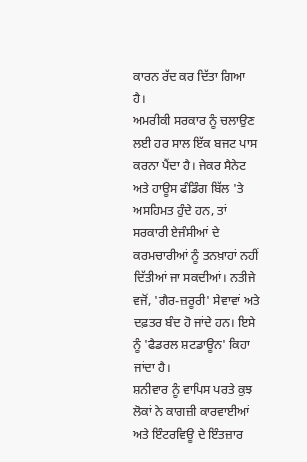ਕਾਰਨ ਰੱਦ ਕਰ ਦਿੱਤਾ ਗਿਆ ਹੈ।
ਅਮਰੀਕੀ ਸਰਕਾਰ ਨੂੰ ਚਲਾਉਣ ਲਈ ਹਰ ਸਾਲ ਇੱਕ ਬਜਟ ਪਾਸ ਕਰਨਾ ਪੈਂਦਾ ਹੈ। ਜੇਕਰ ਸੈਨੇਟ ਅਤੇ ਹਾਊਸ ਫੰਡਿੰਗ ਬਿੱਲ 'ਤੇ ਅਸਹਿਮਤ ਹੁੰਦੇ ਹਨ, ਤਾਂ ਸਰਕਾਰੀ ਏਜੰਸੀਆਂ ਦੇ ਕਰਮਚਾਰੀਆਂ ਨੂੰ ਤਨਖ਼ਾਹਾਂ ਨਹੀਂ ਦਿੱਤੀਆਂ ਜਾ ਸਕਦੀਆਂ। ਨਤੀਜੇ ਵਜੋਂ, 'ਗੈਰ-ਜ਼ਰੂਰੀ' ਸੇਵਾਵਾਂ ਅਤੇ ਦਫ਼ਤਰ ਬੰਦ ਹੋ ਜਾਂਦੇ ਹਨ। ਇਸੇ ਨੂੰ 'ਫੈਡਰਲ ਸ਼ਟਡਾਊਨ' ਕਿਹਾ ਜਾਂਦਾ ਹੈ।
ਸ਼ਨੀਵਾਰ ਨੂੰ ਵਾਪਿਸ ਪਰਤੇ ਕੁਝ ਲੋਕਾਂ ਨੇ ਕਾਗਜ਼ੀ ਕਾਰਵਾਈਆਂ ਅਤੇ ਇੰਟਰਵਿਊ ਦੇ ਇੰਤਜ਼ਾਰ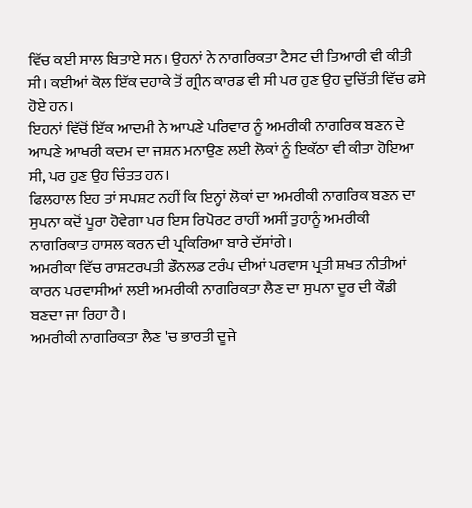ਵਿੱਚ ਕਈ ਸਾਲ ਬਿਤਾਏ ਸਨ। ਉਹਨਾਂ ਨੇ ਨਾਗਰਿਕਤਾ ਟੈਸਟ ਦੀ ਤਿਆਰੀ ਵੀ ਕੀਤੀ ਸੀ। ਕਈਆਂ ਕੋਲ ਇੱਕ ਦਹਾਕੇ ਤੋਂ ਗ੍ਰੀਨ ਕਾਰਡ ਵੀ ਸੀ ਪਰ ਹੁਣ ਉਹ ਦੁਚਿੱਤੀ ਵਿੱਚ ਫਸੇ ਹੋਏ ਹਨ।
ਇਹਨਾਂ ਵਿੱਚੋਂ ਇੱਕ ਆਦਮੀ ਨੇ ਆਪਣੇ ਪਰਿਵਾਰ ਨੂੰ ਅਮਰੀਕੀ ਨਾਗਰਿਕ ਬਣਨ ਦੇ ਆਪਣੇ ਆਖਰੀ ਕਦਮ ਦਾ ਜਸ਼ਨ ਮਨਾਉਣ ਲਈ ਲੋਕਾਂ ਨੂੰ ਇਕੱਠਾ ਵੀ ਕੀਤਾ ਹੋਇਆ ਸੀ, ਪਰ ਹੁਣ ਉਹ ਚਿੰਤਤ ਹਨ।
ਫਿਲਹਾਲ ਇਹ ਤਾਂ ਸਪਸ਼ਟ ਨਹੀਂ ਕਿ ਇਨ੍ਹਾਂ ਲੋਕਾਂ ਦਾ ਅਮਰੀਕੀ ਨਾਗਰਿਕ ਬਣਨ ਦਾ ਸੁਪਨਾ ਕਦੋਂ ਪੂਰਾ ਹੋਵੇਗਾ ਪਰ ਇਸ ਰਿਪੋਰਟ ਰਾਹੀਂ ਅਸੀਂ ਤੁਹਾਨੂੰ ਅਮਰੀਕੀ ਨਾਗਰਿਕਾਤ ਹਾਸਲ ਕਰਨ ਦੀ ਪ੍ਰਕਿਰਿਆ ਬਾਰੇ ਦੱਸਾਂਗੇ।
ਅਮਰੀਕਾ ਵਿੱਚ ਰਾਸ਼ਟਰਪਤੀ ਡੌਨਲਡ ਟਰੰਪ ਦੀਆਂ ਪਰਵਾਸ ਪ੍ਰਤੀ ਸ਼ਖਤ ਨੀਤੀਆਂ ਕਾਰਨ ਪਰਵਾਸੀਆਂ ਲਈ ਅਮਰੀਕੀ ਨਾਗਰਿਕਤਾ ਲੈਣ ਦਾ ਸੁਪਨਾ ਦੂਰ ਦੀ ਕੌਡੀ ਬਣਦਾ ਜਾ ਰਿਹਾ ਹੈ।
ਅਮਰੀਕੀ ਨਾਗਰਿਕਤਾ ਲੈਣ 'ਚ ਭਾਰਤੀ ਦੂਜੇ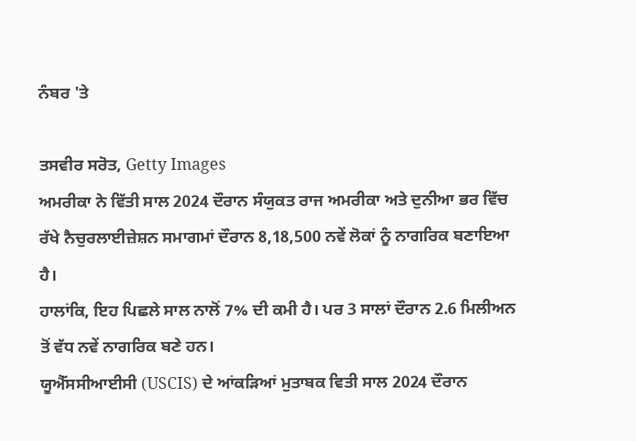ਨੰਬਰ 'ਤੇ

ਤਸਵੀਰ ਸਰੋਤ, Getty Images
ਅਮਰੀਕਾ ਨੇ ਵਿੱਤੀ ਸਾਲ 2024 ਦੌਰਾਨ ਸੰਯੁਕਤ ਰਾਜ ਅਮਰੀਕਾ ਅਤੇ ਦੁਨੀਆ ਭਰ ਵਿੱਚ ਰੱਖੇ ਨੈਚੁਰਲਾਈਜ਼ੇਸ਼ਨ ਸਮਾਗਮਾਂ ਦੌਰਾਨ 8,18,500 ਨਵੇਂ ਲੋਕਾਂ ਨੂੰ ਨਾਗਰਿਕ ਬਣਾਇਆ ਹੈ।
ਹਾਲਾਂਕਿ, ਇਹ ਪਿਛਲੇ ਸਾਲ ਨਾਲੋਂ 7% ਦੀ ਕਮੀ ਹੈ। ਪਰ 3 ਸਾਲਾਂ ਦੌਰਾਨ 2.6 ਮਿਲੀਅਨ ਤੋਂ ਵੱਧ ਨਵੇਂ ਨਾਗਰਿਕ ਬਣੇ ਹਨ।
ਯੂਐੱਸਸੀਆਈਸੀ (USCIS) ਦੇ ਆਂਕੜਿਆਂ ਮੁਤਾਬਕ ਵਿਤੀ ਸਾਲ 2024 ਦੌਰਾਨ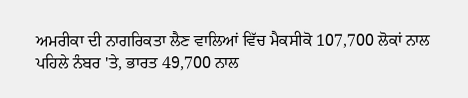ਅਮਰੀਕਾ ਦੀ ਨਾਗਰਿਕਤਾ ਲੈਣ ਵਾਲਿਆਂ ਵਿੱਚ ਮੈਕਸੀਕੋ 107,700 ਲੋਕਾਂ ਨਾਲ ਪਹਿਲੇ ਨੰਬਰ 'ਤੇ, ਭਾਰਤ 49,700 ਨਾਲ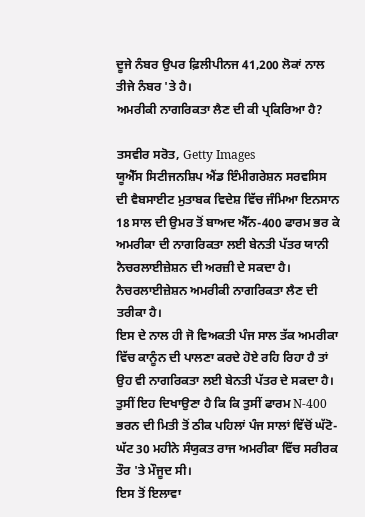ਦੂਜੇ ਨੰਬਰ ਉਪਰ ਫ਼ਿਲੀਪੀਨਜ 41,200 ਲੋਕਾਂ ਨਾਲ ਤੀਜੇ ਨੰਬਰ 'ਤੇ ਹੈ।
ਅਮਰੀਕੀ ਨਾਗਰਿਕਤਾ ਲੈਣ ਦੀ ਕੀ ਪ੍ਰਕਿਰਿਆ ਹੈ?

ਤਸਵੀਰ ਸਰੋਤ, Getty Images
ਯੂਐੱਸ ਸਿਟੀਜਨਸ਼ਿਪ ਐਂਡ ਇੰਮੀਗਰੇਸ਼ਨ ਸਰਵਸਿਸ ਦੀ ਵੈਬਸਾਈਟ ਮੁਤਾਬਕ ਵਿਦੇਸ਼ ਵਿੱਚ ਜੰਮਿਆ ਇਨਸਾਨ 18 ਸਾਲ ਦੀ ਉਮਰ ਤੋਂ ਬਾਅਦ ਐੱਨ-400 ਫਾਰਮ ਭਰ ਕੇ ਅਮਰੀਕਾ ਦੀ ਨਾਗਰਿਕਤਾ ਲਈ ਬੇਨਤੀ ਪੱਤਰ ਯਾਨੀ ਨੈਚਰਲਾਈਜ਼ੇਸ਼ਨ ਦੀ ਅਰਜ਼ੀ ਦੇ ਸਕਦਾ ਹੈ।
ਨੈਚਰਲਾਈਜ਼ੇਸ਼ਨ ਅਮਰੀਕੀ ਨਾਗਰਿਕਤਾ ਲੈਣ ਦੀ ਤਰੀਕਾ ਹੈ।
ਇਸ ਦੇ ਨਾਲ ਹੀ ਜੋ ਵਿਅਕਤੀ ਪੰਜ ਸਾਲ ਤੱਕ ਅਮਰੀਕਾ ਵਿੱਚ ਕਾਨੂੰਨ ਦੀ ਪਾਲਣਾ ਕਰਦੇ ਹੋਏ ਰਹਿ ਰਿਹਾ ਹੈ ਤਾਂ ਉਹ ਵੀ ਨਾਗਰਿਕਤਾ ਲਈ ਬੇਨਤੀ ਪੱਤਰ ਦੇ ਸਕਦਾ ਹੈ।
ਤੁਸੀਂ ਇਹ ਦਿਖਾਉਣਾ ਹੈ ਕਿ ਕਿ ਤੁਸੀਂ ਫਾਰਮ N-400 ਭਰਨ ਦੀ ਮਿਤੀ ਤੋਂ ਠੀਕ ਪਹਿਲਾਂ ਪੰਜ ਸਾਲਾਂ ਵਿੱਚੋਂ ਘੱਟੋ-ਘੱਟ 30 ਮਹੀਨੇ ਸੰਯੁਕਤ ਰਾਜ ਅਮਰੀਕਾ ਵਿੱਚ ਸਰੀਰਕ ਤੌਰ 'ਤੇ ਮੌਜੂਦ ਸੀ।
ਇਸ ਤੋਂ ਇਲਾਵਾ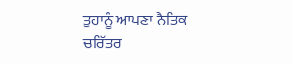ਤੁਹਾਨੂੰ ਆਪਣਾ ਨੈਤਿਕ ਚਰਿੱਤਰ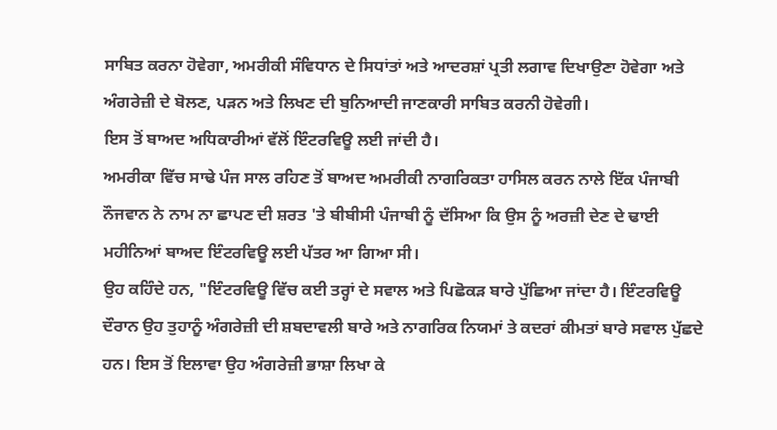ਸਾਬਿਤ ਕਰਨਾ ਹੋਵੇਗਾ, ਅਮਰੀਕੀ ਸੰਵਿਧਾਨ ਦੇ ਸਿਧਾਂਤਾਂ ਅਤੇ ਆਦਰਸ਼ਾਂ ਪ੍ਰਤੀ ਲਗਾਵ ਦਿਖਾਉਣਾ ਹੋਵੇਗਾ ਅਤੇ ਅੰਗਰੇਜ਼ੀ ਦੇ ਬੋਲਣ, ਪੜਨ ਅਤੇ ਲਿਖਣ ਦੀ ਬੁਨਿਆਦੀ ਜਾਣਕਾਰੀ ਸਾਬਿਤ ਕਰਨੀ ਹੋਵੇਗੀ।
ਇਸ ਤੋਂ ਬਾਅਦ ਅਧਿਕਾਰੀਆਂ ਵੱਲੋਂ ਇੰਟਰਵਿਊ ਲਈ ਜਾਂਦੀ ਹੈ।
ਅਮਰੀਕਾ ਵਿੱਚ ਸਾਢੇ ਪੰਜ ਸਾਲ ਰਹਿਣ ਤੋਂ ਬਾਅਦ ਅਮਰੀਕੀ ਨਾਗਰਿਕਤਾ ਹਾਸਿਲ ਕਰਨ ਨਾਲੇ ਇੱਕ ਪੰਜਾਬੀ ਨੌਜਵਾਨ ਨੇ ਨਾਮ ਨਾ ਛਾਪਣ ਦੀ ਸ਼ਰਤ 'ਤੇ ਬੀਬੀਸੀ ਪੰਜਾਬੀ ਨੂੰ ਦੱਸਿਆ ਕਿ ਉਸ ਨੂੰ ਅਰਜ਼ੀ ਦੇਣ ਦੇ ਢਾਈ ਮਹੀਨਿਆਂ ਬਾਅਦ ਇੰਟਰਵਿਊ ਲਈ ਪੱਤਰ ਆ ਗਿਆ ਸੀ।
ਉਹ ਕਹਿੰਦੇ ਹਨ, "ਇੰਟਰਵਿਊ ਵਿੱਚ ਕਈ ਤਰ੍ਹਾਂ ਦੇ ਸਵਾਲ ਅਤੇ ਪਿਛੋਕੜ ਬਾਰੇ ਪੁੱਛਿਆ ਜਾਂਦਾ ਹੈ। ਇੰਟਰਵਿਊ ਦੌਰਾਨ ਉਹ ਤੁਹਾਨੂੰ ਅੰਗਰੇਜ਼ੀ ਦੀ ਸ਼ਬਦਾਵਲੀ ਬਾਰੇ ਅਤੇ ਨਾਗਰਿਕ ਨਿਯਮਾਂ ਤੇ ਕਦਰਾਂ ਕੀਮਤਾਂ ਬਾਰੇ ਸਵਾਲ ਪੁੱਛਦੇ ਹਨ। ਇਸ ਤੋਂ ਇਲਾਵਾ ਉਹ ਅੰਗਰੇਜ਼ੀ ਭਾਸ਼ਾ ਲਿਖਾ ਕੇ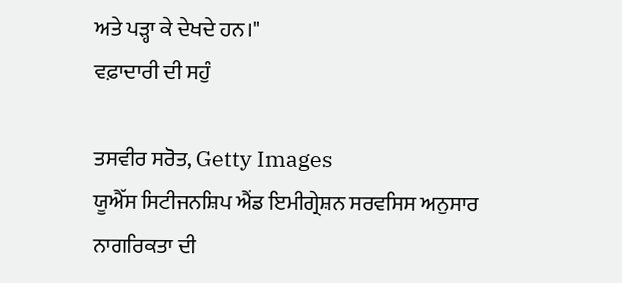ਅਤੇ ਪੜ੍ਹਾ ਕੇ ਦੇਖਦੇ ਹਨ।"
ਵਫ਼ਾਦਾਰੀ ਦੀ ਸਹੁੰ

ਤਸਵੀਰ ਸਰੋਤ, Getty Images
ਯੂਐੱਸ ਸਿਟੀਜਨਸ਼ਿਪ ਐਂਡ ਇਮੀਗ੍ਰੇਸ਼ਨ ਸਰਵਸਿਸ ਅਨੁਸਾਰ ਨਾਗਰਿਕਤਾ ਦੀ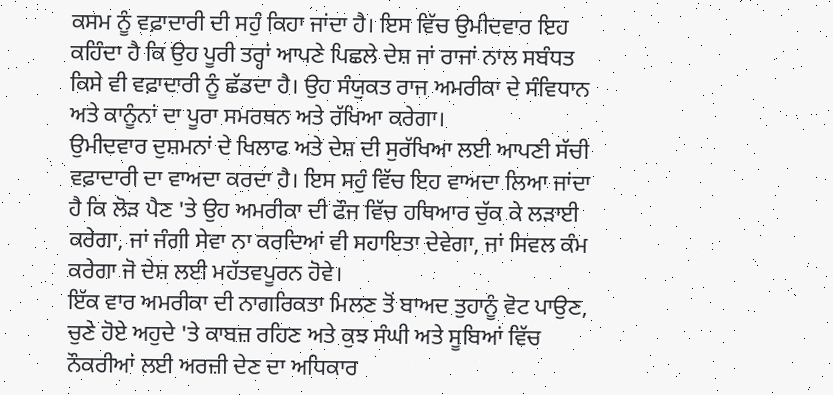ਕਸਮ ਨੂੰ ਵਫ਼ਾਦਾਰੀ ਦੀ ਸਹੁੰ ਕਿਹਾ ਜਾਂਦਾ ਹੈ। ਇਸ ਵਿੱਚ ਉਮੀਦਵਾਰ ਇਹ ਕਹਿੰਦਾ ਹੈ ਕਿ ਉਹ ਪੂਰੀ ਤਰ੍ਹਾਂ ਆਪਣੇ ਪਿਛਲੇ ਦੇਸ਼ ਜਾਂ ਰਾਜਾਂ ਨਾਲ ਸਬੰਧਤ ਕਿਸੇ ਵੀ ਵਫ਼ਾਦਾਰੀ ਨੂੰ ਛੱਡਦਾ ਹੈ। ਉਹ ਸੰਯੁਕਤ ਰਾਜ ਅਮਰੀਕਾ ਦੇ ਸੰਵਿਧਾਨ ਅਤੇ ਕਾਨੂੰਨਾਂ ਦਾ ਪੂਰਾ ਸਮਰਥਨ ਅਤੇ ਰੱਖਿਆ ਕਰੇਗਾ।
ਉਮੀਦਵਾਰ ਦੁਸ਼ਮਨਾਂ ਦੇ ਖਿਲਾਫ ਅਤੇ ਦੇਸ਼ ਦੀ ਸੁਰੱਖਿਆ ਲਈ ਆਪਣੀ ਸੱਚੀ ਵਫ਼ਾਦਾਰੀ ਦਾ ਵਾਅਦਾ ਕਰਦਾ ਹੈ। ਇਸ ਸਹੁੰ ਵਿੱਚ ਇਹ ਵਾਅਦਾ ਲਿਆ ਜਾਂਦਾ ਹੈ ਕਿ ਲੋੜ ਪੈਣ 'ਤੇ ਉਹ ਅਮਰੀਕਾ ਦੀ ਫੌਜ ਵਿੱਚ ਹਥਿਆਰ ਚੁੱਕ ਕੇ ਲੜਾਈ ਕਰੇਗਾ, ਜਾਂ ਜੰਗੀ ਸੇਵਾ ਨਾ ਕਰਦਿਆਂ ਵੀ ਸਹਾਇਤਾ ਦੇਵੇਗਾ, ਜਾਂ ਸਿਵਲ ਕੰਮ ਕਰੇਗਾ ਜੋ ਦੇਸ਼ ਲਈ ਮਹੱਤਵਪੂਰਨ ਹੋਵੇ।
ਇੱਕ ਵਾਰ ਅਮਰੀਕਾ ਦੀ ਨਾਗਰਿਕਤਾ ਮਿਲਣ ਤੋਂ ਬਾਅਦ ਤੁਹਾਨੂੰ ਵੋਟ ਪਾਉਣ, ਚੁਣੇ ਹੋਏ ਅਹੁਦੇ 'ਤੇ ਕਾਬਜ਼ ਰਹਿਣ ਅਤੇ ਕੁਝ ਸੰਘੀ ਅਤੇ ਸੂਬਿਆਂ ਵਿੱਚ ਨੌਕਰੀਆਂ ਲਈ ਅਰਜ਼ੀ ਦੇਣ ਦਾ ਅਧਿਕਾਰ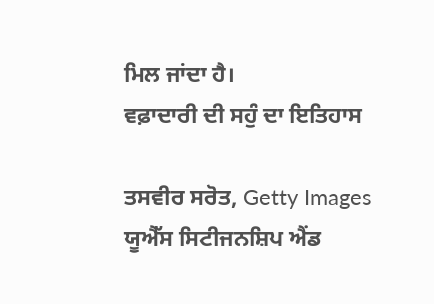ਮਿਲ ਜਾਂਦਾ ਹੈ।
ਵਫ਼ਾਦਾਰੀ ਦੀ ਸਹੁੰ ਦਾ ਇਤਿਹਾਸ

ਤਸਵੀਰ ਸਰੋਤ, Getty Images
ਯੂਐੱਸ ਸਿਟੀਜਨਸ਼ਿਪ ਐਂਡ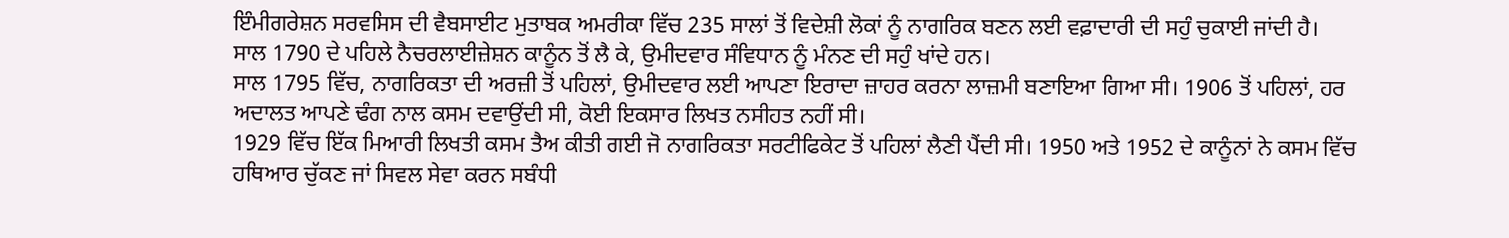ਇੰਮੀਗਰੇਸ਼ਨ ਸਰਵਸਿਸ ਦੀ ਵੈਬਸਾਈਟ ਮੁਤਾਬਕ ਅਮਰੀਕਾ ਵਿੱਚ 235 ਸਾਲਾਂ ਤੋਂ ਵਿਦੇਸ਼ੀ ਲੋਕਾਂ ਨੂੰ ਨਾਗਰਿਕ ਬਣਨ ਲਈ ਵਫ਼ਾਦਾਰੀ ਦੀ ਸਹੁੰ ਚੁਕਾਈ ਜਾਂਦੀ ਹੈ।
ਸਾਲ 1790 ਦੇ ਪਹਿਲੇ ਨੈਚਰਲਾਈਜ਼ੇਸ਼ਨ ਕਾਨੂੰਨ ਤੋਂ ਲੈ ਕੇ, ਉਮੀਦਵਾਰ ਸੰਵਿਧਾਨ ਨੂੰ ਮੰਨਣ ਦੀ ਸਹੁੰ ਖਾਂਦੇ ਹਨ।
ਸਾਲ 1795 ਵਿੱਚ, ਨਾਗਰਿਕਤਾ ਦੀ ਅਰਜ਼ੀ ਤੋਂ ਪਹਿਲਾਂ, ਉਮੀਦਵਾਰ ਲਈ ਆਪਣਾ ਇਰਾਦਾ ਜ਼ਾਹਰ ਕਰਨਾ ਲਾਜ਼ਮੀ ਬਣਾਇਆ ਗਿਆ ਸੀ। 1906 ਤੋਂ ਪਹਿਲਾਂ, ਹਰ ਅਦਾਲਤ ਆਪਣੇ ਢੰਗ ਨਾਲ ਕਸਮ ਦਵਾਉਂਦੀ ਸੀ, ਕੋਈ ਇਕਸਾਰ ਲਿਖਤ ਨਸੀਹਤ ਨਹੀਂ ਸੀ।
1929 ਵਿੱਚ ਇੱਕ ਮਿਆਰੀ ਲਿਖਤੀ ਕਸਮ ਤੈਅ ਕੀਤੀ ਗਈ ਜੋ ਨਾਗਰਿਕਤਾ ਸਰਟੀਫਿਕੇਟ ਤੋਂ ਪਹਿਲਾਂ ਲੈਣੀ ਪੈਂਦੀ ਸੀ। 1950 ਅਤੇ 1952 ਦੇ ਕਾਨੂੰਨਾਂ ਨੇ ਕਸਮ ਵਿੱਚ ਹਥਿਆਰ ਚੁੱਕਣ ਜਾਂ ਸਿਵਲ ਸੇਵਾ ਕਰਨ ਸਬੰਧੀ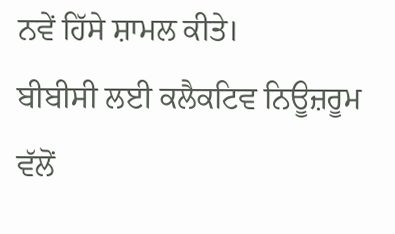ਨਵੇਂ ਹਿੱਸੇ ਸ਼ਾਮਲ ਕੀਤੇ।
ਬੀਬੀਸੀ ਲਈ ਕਲੈਕਟਿਵ ਨਿਊਜ਼ਰੂਮ ਵੱਲੋਂ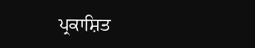ਪ੍ਰਕਾਸ਼ਿਤ